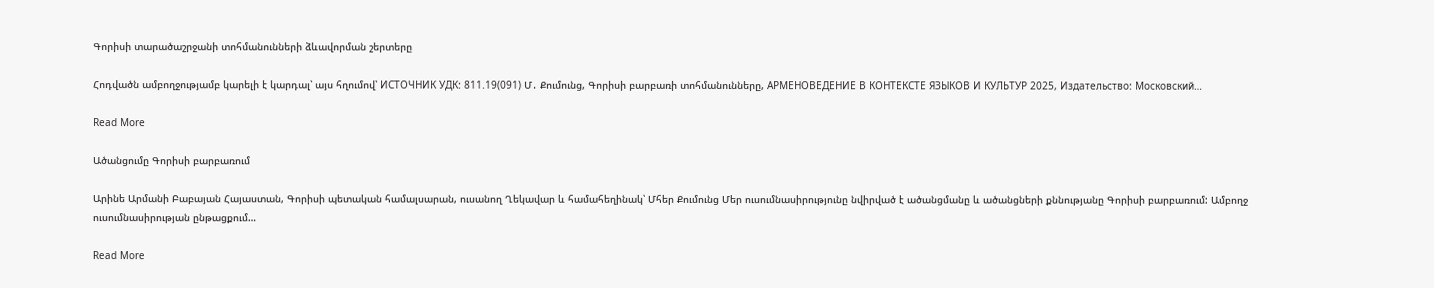Գորիսի տարածաշրջանի տոհմանունների ձևավորման շերտերը

Հոդվածն ամբողջությամբ կարելի է կարդալ՝ այս հղումով՝ ИСТОЧНИК УДК: 811.19(091) Մ․ Քումունց, Գորիսի բարբառի տոհմանունները, АРМЕНОВЕДЕНИЕ В КОНТЕКСТЕ ЯЗЫКОВ И КУЛЬТУР 2025, Издательство: Московский…

Read More

Ածանցումը Գորիսի բարբառում

Արինե Արմանի Բաբայան Հայաստան, Գորիսի պետական համալսարան, ուսանող Ղեկավար և համահեղինակ՝ Մհեր Քումունց Մեր ուսումնասիրությունը նվիրված է ածանցմանը և ածանցների քննությանը Գորիսի բարբառում: Ամբողջ ուսումնասիրության ընթացքում…

Read More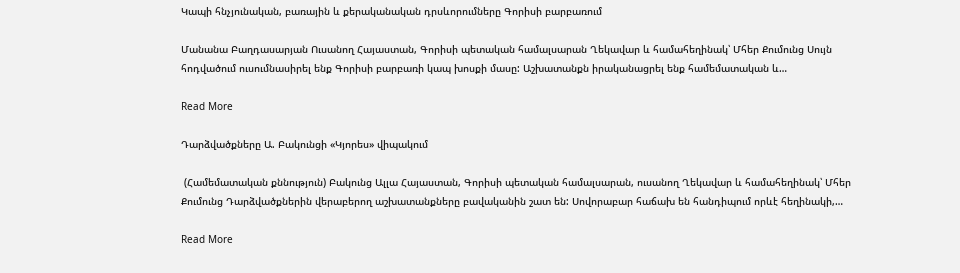Կապի հնչյունական, բառային և քերականական դրսևորումները Գորիսի բարբառում

Մանանա Բաղդասարյան Ուսանող Հայաստան, Գորիսի պետական համալսարան Ղեկավար և համահեղինակ՝ Մհեր Քումունց Սույն հոդվածում ուսումնասիրել ենք Գորիսի բարբառի կապ խոսքի մասը: Աշխատանքն իրականացրել ենք համեմատական և…

Read More

Դարձվածքները Ա. Բակունցի «Կյորես» վիպակում

 (Համեմատական քննություն) Բակունց Ալլա Հայաստան, Գորիսի պետական համալսարան, ուսանող Ղեկավար և համահեղինակ՝ Մհեր Քումունց Դարձվածքներին վերաբերող աշխատանքները բավականին շատ են: Սովորաբար հաճախ են հանդիպում որևէ հեղինակի,…

Read More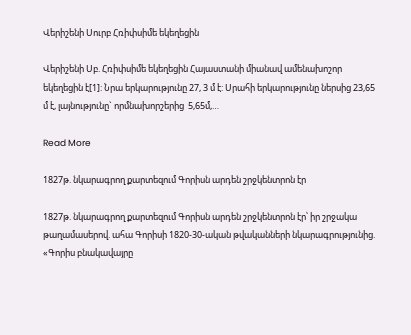Վերիշենի Սուրբ Հռիփսիմե եկեղեցին

Վերիշենի Սբ. Հռիփսիմե եկեղեցին Հայաստանի միանավ ամենախոշոր եկեղեցին է[1]: Նրա երկարությունը 27, 3 մ է: Սրահի երկարությունը ներսից 23,65 մ է, լայնությունը` որմնախորշերից  5,65մ,…

Read More

1827թ. նկարագրող քարտեզում Գորիսն արդեն շրջկենտրոն էր

1827թ. նկարագրող քարտեզում Գորիսն արդեն շրջկենտրոն էր՝ իր շրջակա թաղամասերով. ահա Գորիսի 1820-30-ական թվականների նկարագրությունից. «Գորիս բնակավայրը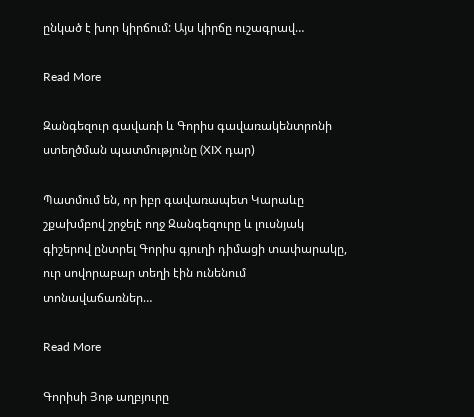ընկած է խոր կիրճում: Այս կիրճը ուշագրավ…

Read More

Զանգեզուր գավառի և Գորիս գավառակենտրոնի ստեղծման պատմությունը (XIX դար)

Պատմում են, որ իբր գավառապետ Կարաևը շքախմբով շրջելէ ողջ Զանգեզուրը և լուսնյակ գիշերով ընտրել Գորիս գյուղի դիմացի տափարակը, ուր սովորաբար տեղի էին ունենում տոնավաճառներ…

Read More

Գորիսի Յոթ աղբյուրը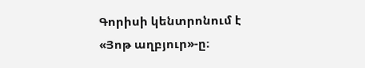Գորիսի կենտրոնում է «Յոթ աղբյուր»-ը։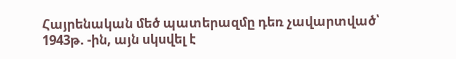Հայրենական մեծ պատերազմը դեռ չավարտված՝ 1943թ. -ին, այն սկսվել է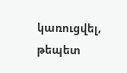կառուցվել, թեպետ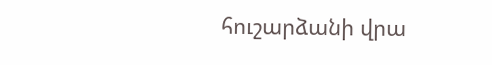հուշարձանի վրա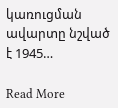կառուցման ավարտը նշված է 1945…

Read More